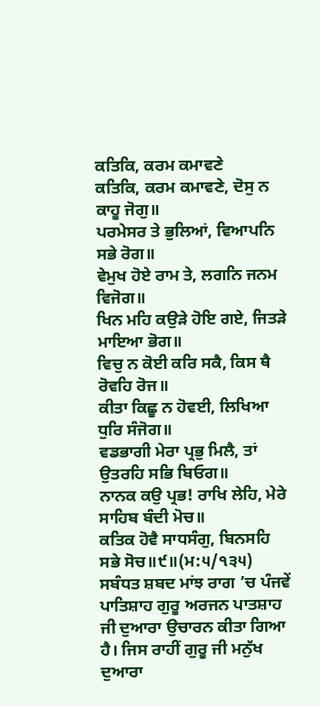ਕਤਿਕਿ, ਕਰਮ ਕਮਾਵਣੇ
ਕਤਿਕਿ, ਕਰਮ ਕਮਾਵਣੇ, ਦੋਸੁ ਨ ਕਾਹੂ ਜੋਗੁ॥
ਪਰਮੇਸਰ ਤੇ ਭੁਲਿਆਂ, ਵਿਆਪਨਿ ਸਭੇ ਰੋਗ॥
ਵੇਮੁਖ ਹੋਏ ਰਾਮ ਤੇ, ਲਗਨਿ ਜਨਮ ਵਿਜੋਗ॥
ਖਿਨ ਮਹਿ ਕਉੜੇ ਹੋਇ ਗਏ, ਜਿਤੜੇ ਮਾਇਆ ਭੋਗ॥
ਵਿਚੁ ਨ ਕੋਈ ਕਰਿ ਸਕੈ, ਕਿਸ ਥੈ ਰੋਵਹਿ ਰੋਜ॥
ਕੀਤਾ ਕਿਛੂ ਨ ਹੋਵਈ, ਲਿਖਿਆ ਧੁਰਿ ਸੰਜੋਗ॥
ਵਡਭਾਗੀ ਮੇਰਾ ਪ੍ਰਭੁ ਮਿਲੈ, ਤਾਂ ਉਤਰਹਿ ਸਭਿ ਬਿਓਗ॥
ਨਾਨਕ ਕਉ ਪ੍ਰਭ! ਰਾਖਿ ਲੇਹਿ, ਮੇਰੇ ਸਾਹਿਬ ਬੰਦੀ ਮੋਚ॥
ਕਤਿਕ ਹੋਵੈ ਸਾਧਸੰਗੁ, ਬਿਨਸਹਿ ਸਭੇ ਸੋਚ॥੯॥(ਮ:੫/੧੩੫)
ਸਬੰਧਤ ਸ਼ਬਦ ਮਾਂਝ ਰਾਗ ’ਚ ਪੰਜਵੇਂ ਪਾਤਿਸ਼ਾਹ ਗੁਰੂ ਅਰਜਨ ਪਾਤਸ਼ਾਹ ਜੀ ਦੁਆਰਾ ਉਚਾਰਨ ਕੀਤਾ ਗਿਆ ਹੈ। ਜਿਸ ਰਾਹੀਂ ਗੁਰੂ ਜੀ ਮਨੁੱਖ ਦੁਆਰਾ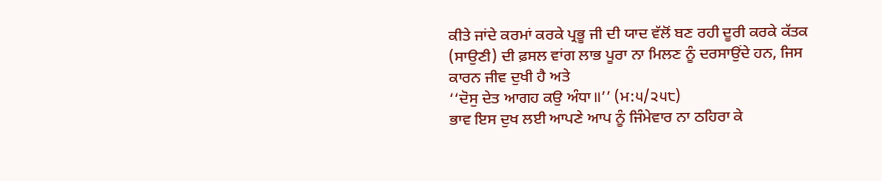ਕੀਤੇ ਜਾਂਦੇ ਕਰਮਾਂ ਕਰਕੇ ਪ੍ਰਭੂ ਜੀ ਦੀ ਯਾਦ ਵੱਲੋਂ ਬਣ ਰਹੀ ਦੂਰੀ ਕਰਕੇ ਕੱਤਕ (ਸਾਉਣੀ) ਦੀ ਫ਼ਸਲ ਵਾਂਗ ਲਾਭ ਪੂਰਾ ਨਾ ਮਿਲਣ ਨੂੰ ਦਰਸਾਉਂਦੇ ਹਨ, ਜਿਸ ਕਾਰਨ ਜੀਵ ਦੁਖੀ ਹੈ ਅਤੇ
‘‘ਦੋਸੁ ਦੇਤ ਆਗਹ ਕਉ ਅੰਧਾ॥’’ (ਮ:੫/੨੫੮)
ਭਾਵ ਇਸ ਦੁਖ ਲਈ ਆਪਣੇ ਆਪ ਨੂੰ ਜਿੰਮੇਵਾਰ ਨਾ ਠਹਿਰਾ ਕੇ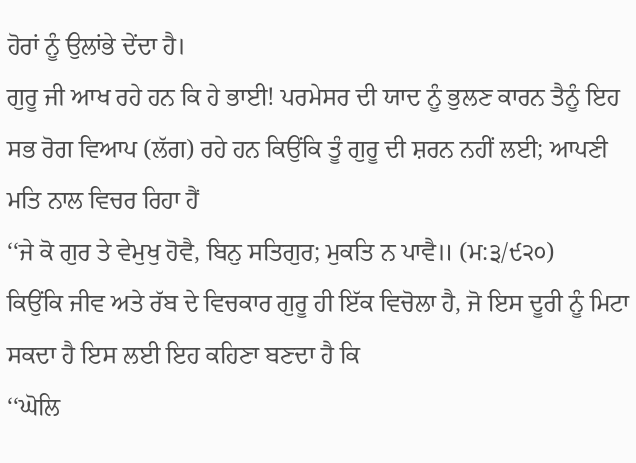ਹੋਰਾਂ ਨੂੰ ਉਲਾਂਭੇ ਦੇਂਦਾ ਹੈ।
ਗੁਰੂ ਜੀ ਆਖ ਰਹੇ ਹਨ ਕਿ ਹੇ ਭਾਈ! ਪਰਮੇਸਰ ਦੀ ਯਾਦ ਨੂੰ ਭੁਲਣ ਕਾਰਨ ਤੈਨੂੰ ਇਹ ਸਭ ਰੋਗ ਵਿਆਪ (ਲੱਗ) ਰਹੇ ਹਨ ਕਿਉਂਕਿ ਤੂੰ ਗੁਰੂ ਦੀ ਸ਼ਰਨ ਨਹੀਂ ਲਈ; ਆਪਣੀ ਮਤਿ ਨਾਲ ਵਿਚਰ ਰਿਹਾ ਹੈਂ
‘‘ਜੇ ਕੋ ਗੁਰ ਤੇ ਵੇਮੁਖੁ ਹੋਵੈ, ਬਿਨੁ ਸਤਿਗੁਰ; ਮੁਕਤਿ ਨ ਪਾਵੈ॥ (ਮ:੩/੯੨੦)
ਕਿਉਂਕਿ ਜੀਵ ਅਤੇ ਰੱਬ ਦੇ ਵਿਚਕਾਰ ਗੁਰੂ ਹੀ ਇੱਕ ਵਿਚੋਲਾ ਹੈ, ਜੋ ਇਸ ਦੂਰੀ ਨੂੰ ਮਿਟਾ ਸਕਦਾ ਹੈ ਇਸ ਲਈ ਇਹ ਕਹਿਣਾ ਬਣਦਾ ਹੈ ਕਿ
‘‘ਘੋਲਿ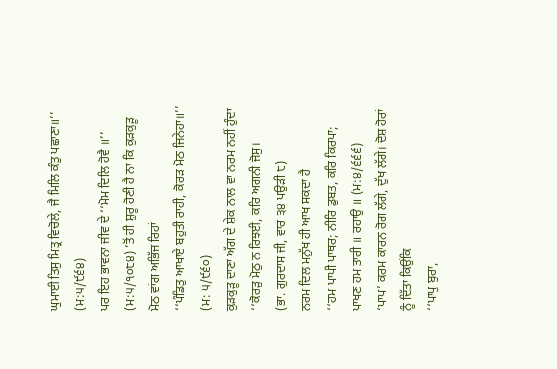ਘੁਮਾਈ ਤਿਸੁ ਮਿਤ੍ਰ ਵਿਚੋਲੇ, ਜੈ ਮਿਲਿ ਕੰਤੁ ਪਛਾਣਾ॥’’ (ਮ:੫/੯੬੪)
ਪਰ ਇਹ ਭਾਵਨਾ ਜੀਵ ਦੇ ‘‘ਮੋਮ ਦਿਲਿ ਹੋਵੈ ॥’’ (ਮ:੫/੧੦੮੪) ’ਤੋਂ ਹੀ ਸ਼ੁਰੂ ਹੋਣੀ ਹੈ ਨਾ ਕਿ ਕੁੜਕੁੜੂ ਮੋਠ ਵਾਂਗ ਅਭਿੱਜ ਰਿਹਾਂ
‘‘ਪੰਡਿਤੁ ਆਖਾਏ ਬਹੁਤੀ ਰਾਹੀ, ਕੋਰੜ ਮੋਠ ਜਿਨੇਹਾ॥’’ (ਮ: ੫/੯੬੦)
ਕੁੜਕੁੜੂ ਦਾਣਾ ਅੱਗ ਦੇ ਸ਼ੇਕ ਨਾਲ ਵਾ ਨਰਮ ਨਹੀਂ ਹੁੰਦਾ
‘‘ਕੋਰੜੁ ਮੋਠੁ ਨ ਰਿਝਈ, ਕਰਿ ਅਗਨੀ ਜੋਸੁ।
(ਭਾ. ਗੁਰਦਾਸ ਜੀ, ਵਾਰ ੩੪ ਪਉੜੀ ੮)
ਨਰਮ ਦਿਲ ਮਨੁੱਖ ਹੀ ਆਖ ਸਕਦਾ ਹੈ
‘‘ਹਮ ਪਾਪੀ ਪਾਥਰ; ਨੀਰਿ ਡੁਬਤ, ਕਰਿ ਕਿਰਪਾ; ਪਾਖਣ ਹਮ ਤਾਰੀ ॥ ਰਹਾਉ ॥ (ਮ:੪/੬੬੬)
‘ਪਾਪ’ ਕਰਮ ਕਾਰਨ ਰੋਗ ਲੱਗੇ, ਦੁੱਖ ਲੱਗੇ। ਦੋਸ਼ ਹੋਰਾਂ ਨੂੰ ਦਿੱਤਾ ਕਿਉਂਕਿ
‘‘ਪਾਪੁ ਬੁਰਾ,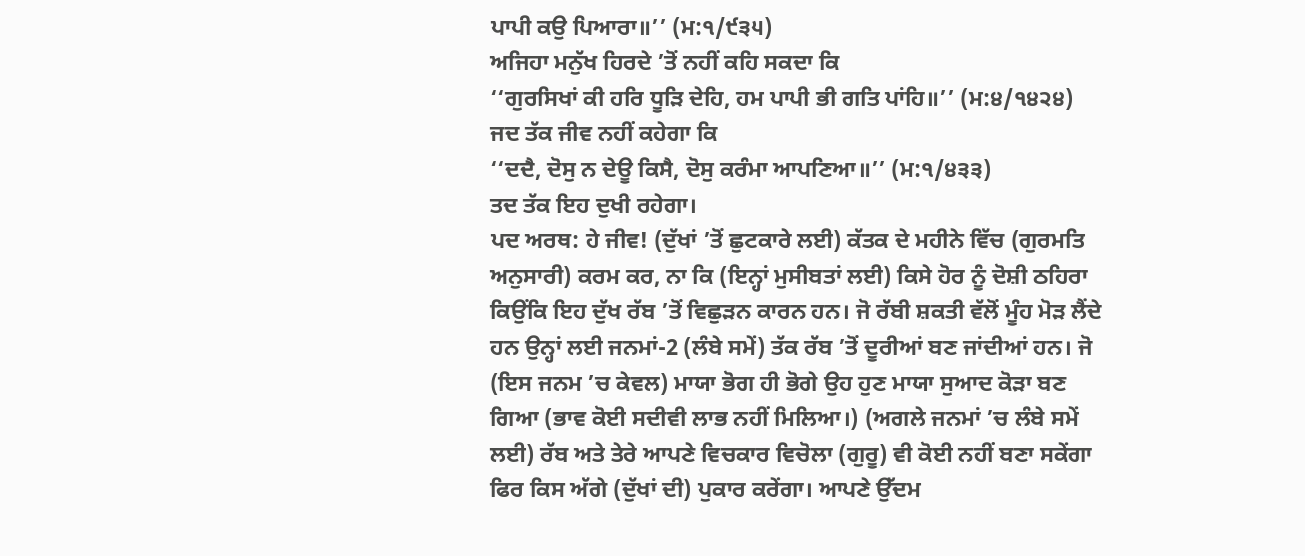ਪਾਪੀ ਕਉ ਪਿਆਰਾ॥’’ (ਮ:੧/੯੩੫)
ਅਜਿਹਾ ਮਨੁੱਖ ਹਿਰਦੇ ’ਤੋਂ ਨਹੀਂ ਕਹਿ ਸਕਦਾ ਕਿ
‘‘ਗੁਰਸਿਖਾਂ ਕੀ ਹਰਿ ਧੂੜਿ ਦੇਹਿ, ਹਮ ਪਾਪੀ ਭੀ ਗਤਿ ਪਾਂਹਿ॥’’ (ਮ:੪/੧੪੨੪)
ਜਦ ਤੱਕ ਜੀਵ ਨਹੀਂ ਕਹੇਗਾ ਕਿ
‘‘ਦਦੈ, ਦੋਸੁ ਨ ਦੇਊ ਕਿਸੈ, ਦੋਸੁ ਕਰੰਮਾ ਆਪਣਿਆ॥’’ (ਮ:੧/੪੩੩)
ਤਦ ਤੱਕ ਇਹ ਦੁਖੀ ਰਹੇਗਾ।
ਪਦ ਅਰਥ: ਹੇ ਜੀਵ! (ਦੁੱਖਾਂ ’ਤੋਂ ਛੁਟਕਾਰੇ ਲਈ) ਕੱਤਕ ਦੇ ਮਹੀਨੇ ਵਿੱਚ (ਗੁਰਮਤਿ ਅਨੁਸਾਰੀ) ਕਰਮ ਕਰ, ਨਾ ਕਿ (ਇਨ੍ਹਾਂ ਮੁਸੀਬਤਾਂ ਲਈ) ਕਿਸੇ ਹੋਰ ਨੂੰ ਦੋਸ਼ੀ ਠਹਿਰਾ ਕਿਉਂਕਿ ਇਹ ਦੁੱਖ ਰੱਬ ’ਤੋਂ ਵਿਛੁੜਨ ਕਾਰਨ ਹਨ। ਜੋ ਰੱਬੀ ਸ਼ਕਤੀ ਵੱਲੋਂ ਮੂੰਹ ਮੋੜ ਲੈਂਦੇ ਹਨ ਉਨ੍ਹਾਂ ਲਈ ਜਨਮਾਂ-2 (ਲੰਬੇ ਸਮੇਂ) ਤੱਕ ਰੱਬ ’ਤੋਂ ਦੂਰੀਆਂ ਬਣ ਜਾਂਦੀਆਂ ਹਨ। ਜੋ (ਇਸ ਜਨਮ ’ਚ ਕੇਵਲ) ਮਾਯਾ ਭੋਗ ਹੀ ਭੋਗੇ ਉਹ ਹੁਣ ਮਾਯਾ ਸੁਆਦ ਕੋੜਾ ਬਣ ਗਿਆ (ਭਾਵ ਕੋਈ ਸਦੀਵੀ ਲਾਭ ਨਹੀਂ ਮਿਲਿਆ।) (ਅਗਲੇ ਜਨਮਾਂ ’ਚ ਲੰਬੇ ਸਮੇਂ ਲਈ) ਰੱਬ ਅਤੇ ਤੇਰੇ ਆਪਣੇ ਵਿਚਕਾਰ ਵਿਚੋਲਾ (ਗੁਰੂ) ਵੀ ਕੋਈ ਨਹੀਂ ਬਣਾ ਸਕੇਂਗਾ ਫਿਰ ਕਿਸ ਅੱਗੇ (ਦੁੱਖਾਂ ਦੀ) ਪੁਕਾਰ ਕਰੇਂਗਾ। ਆਪਣੇ ਉੱਦਮ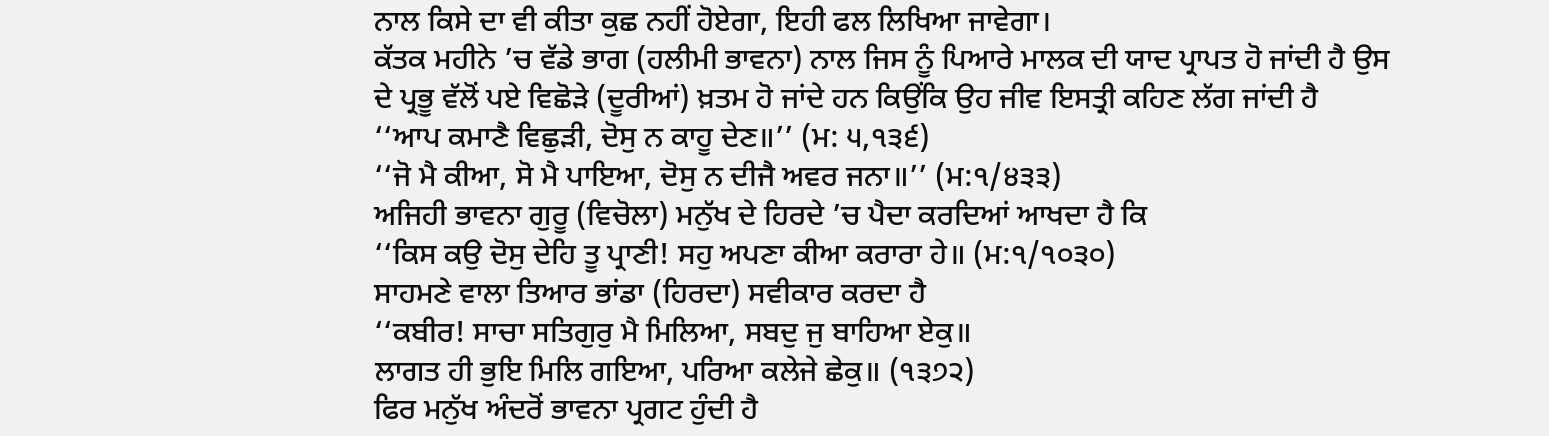ਨਾਲ ਕਿਸੇ ਦਾ ਵੀ ਕੀਤਾ ਕੁਛ ਨਹੀਂ ਹੋਏਗਾ, ਇਹੀ ਫਲ ਲਿਖਿਆ ਜਾਵੇਗਾ।
ਕੱਤਕ ਮਹੀਨੇ ’ਚ ਵੱਡੇ ਭਾਗ (ਹਲੀਮੀ ਭਾਵਨਾ) ਨਾਲ ਜਿਸ ਨੂੰ ਪਿਆਰੇ ਮਾਲਕ ਦੀ ਯਾਦ ਪ੍ਰਾਪਤ ਹੋ ਜਾਂਦੀ ਹੈ ਉਸ ਦੇ ਪ੍ਰਭੂ ਵੱਲੋਂ ਪਏ ਵਿਛੋੜੇ (ਦੂਰੀਆਂ) ਖ਼ਤਮ ਹੋ ਜਾਂਦੇ ਹਨ ਕਿਉਂਕਿ ਉਹ ਜੀਵ ਇਸਤ੍ਰੀ ਕਹਿਣ ਲੱਗ ਜਾਂਦੀ ਹੈ
‘‘ਆਪ ਕਮਾਣੈ ਵਿਛੁੜੀ, ਦੋਸੁ ਨ ਕਾਹੂ ਦੇਣ॥’’ (ਮ: ੫,੧੩੬)
‘‘ਜੋ ਮੈ ਕੀਆ, ਸੋ ਮੈ ਪਾਇਆ, ਦੋਸੁ ਨ ਦੀਜੈ ਅਵਰ ਜਨਾ॥’’ (ਮ:੧/੪੩੩)
ਅਜਿਹੀ ਭਾਵਨਾ ਗੁਰੂ (ਵਿਚੋਲਾ) ਮਨੁੱਖ ਦੇ ਹਿਰਦੇ ’ਚ ਪੈਦਾ ਕਰਦਿਆਂ ਆਖਦਾ ਹੈ ਕਿ
‘‘ਕਿਸ ਕਉ ਦੋਸੁ ਦੇਹਿ ਤੂ ਪ੍ਰਾਣੀ! ਸਹੁ ਅਪਣਾ ਕੀਆ ਕਰਾਰਾ ਹੇ॥ (ਮ:੧/੧੦੩੦)
ਸਾਹਮਣੇ ਵਾਲਾ ਤਿਆਰ ਭਾਂਡਾ (ਹਿਰਦਾ) ਸਵੀਕਾਰ ਕਰਦਾ ਹੈ
‘‘ਕਬੀਰ! ਸਾਚਾ ਸਤਿਗੁਰੁ ਮੈ ਮਿਲਿਆ, ਸਬਦੁ ਜੁ ਬਾਹਿਆ ਏਕੁ॥
ਲਾਗਤ ਹੀ ਭੁਇ ਮਿਲਿ ਗਇਆ, ਪਰਿਆ ਕਲੇਜੇ ਛੇਕੁ॥ (੧੩੭੨)
ਫਿਰ ਮਨੁੱਖ ਅੰਦਰੋਂ ਭਾਵਨਾ ਪ੍ਰਗਟ ਹੁੰਦੀ ਹੈ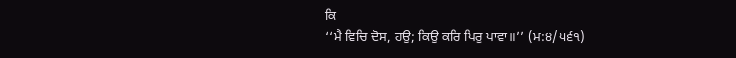ਕਿ
‘‘ਮੈ ਵਿਚਿ ਦੋਸ, ਹਉ; ਕਿਉ ਕਰਿ ਪਿਰੁ ਪਾਵਾ॥’’ (ਮ:੪/੫੬੧)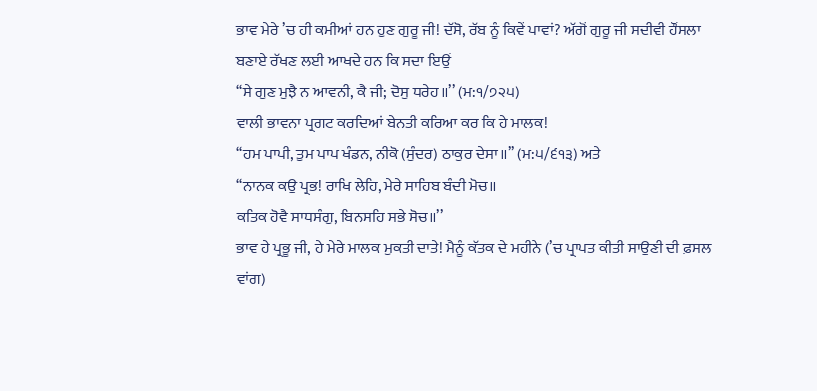ਭਾਵ ਮੇਰੇ ’ਚ ਹੀ ਕਮੀਆਂ ਹਨ ਹੁਣ ਗੁਰੂ ਜੀ! ਦੱਸੋ, ਰੱਬ ਨੂੰ ਕਿਵੇਂ ਪਾਵਾਂ? ਅੱਗੋਂ ਗੁਰੂ ਜੀ ਸਦੀਵੀ ਹੌਂਸਲਾ ਬਣਾਏ ਰੱਖਣ ਲਈ ਆਖਦੇ ਹਨ ਕਿ ਸਦਾ ਇਉਂ
‘‘ਸੇ ਗੁਣ ਮੁਝੈ ਨ ਆਵਨੀ, ਕੈ ਜੀ; ਦੋਸੁ ਧਰੇਹ॥’’ (ਮ:੧/੭੨੫)
ਵਾਲੀ ਭਾਵਨਾ ਪ੍ਰਗਟ ਕਰਦਿਆਂ ਬੇਨਤੀ ਕਰਿਆ ਕਰ ਕਿ ਹੇ ਮਾਲਕ!
‘‘ਹਮ ਪਾਪੀ, ਤੁਮ ਪਾਪ ਖੰਡਨ, ਨੀਕੋ (ਸੁੰਦਰ) ਠਾਕੁਰ ਦੇਸਾ॥’’ (ਮ:੫/੬੧੩) ਅਤੇ
‘‘ਨਾਨਕ ਕਉ ਪ੍ਰਭ! ਰਾਖਿ ਲੇਹਿ, ਮੇਰੇ ਸਾਹਿਬ ਬੰਦੀ ਮੋਚ॥
ਕਤਿਕ ਹੋਵੈ ਸਾਧਸੰਗੁ, ਬਿਨਸਹਿ ਸਭੇ ਸੋਚ॥’’
ਭਾਵ ਹੇ ਪ੍ਰਭੂ ਜੀ, ਹੇ ਮੇਰੇ ਮਾਲਕ ਮੁਕਤੀ ਦਾਤੇ! ਮੈਨੂੰ ਕੱਤਕ ਦੇ ਮਹੀਨੇ (’ਚ ਪ੍ਰਾਪਤ ਕੀਤੀ ਸਾਉਣੀ ਦੀ ਫ਼ਸਲ ਵਾਂਗ)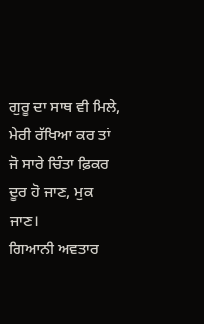ਗੁਰੂ ਦਾ ਸਾਥ ਵੀ ਮਿਲੇ, ਮੇਰੀ ਰੱਖਿਆ ਕਰ ਤਾਂ ਜੋ ਸਾਰੇ ਚਿੰਤਾ ਫ਼ਿਕਰ ਦੂਰ ਹੋ ਜਾਣ, ਮੁਕ ਜਾਣ।
ਗਿਆਨੀ ਅਵਤਾਰ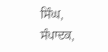ਸਿੰਘ, ਸੰਪਾਦਕ,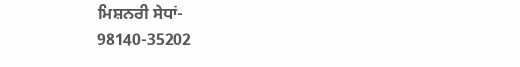ਮਿਸ਼ਨਰੀ ਸੇਧਾਂ-
98140-35202